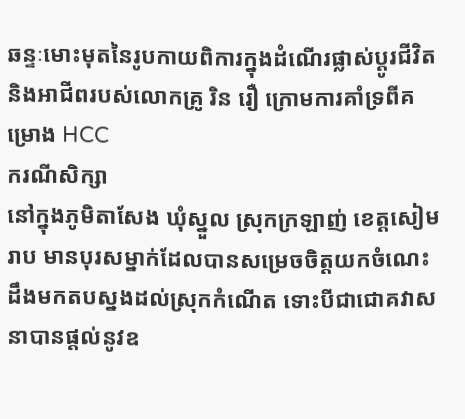ឆន្ទៈមោះមុតនៃរូបកាយពិការក្នុងដំណើរផ្លាស់ប្តូរជីវិត និងអាជីពរបស់លោកគ្រូ រិន រឿ ក្រោមការគាំទ្រពីគម្រោង HCC
ករណីសិក្សា
នៅក្នុងភូមិតាសែង ឃុំស្នួល ស្រុកក្រឡាញ់ ខេត្តសៀមរាប មានបុរសម្នាក់ដែលបានសម្រេចចិត្តយកចំណេះដឹងមកតបស្នងដល់ស្រុកកំណើត ទោះបីជាជោគវាសនាបានផ្តល់នូវឧ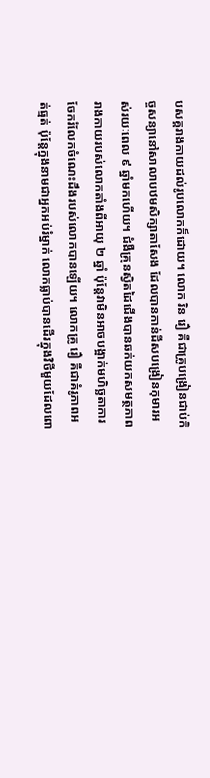បសគ្គរាងកាយដល់រូបលោកក៏ដោយ។ លោក រិន រឿ គឺជាគ្រូបង្រៀនជាប់កិច្ចសន្យានៅសាលាបឋមសិក្សាតាសែង ដែលបានកាន់ដីសបង្រៀនកុមារអស់រយៈពេល ៩ ឆ្នាំមកហើយ។ ជំងឺគ្រុនស្វិតដៃជើងបានឆក់យកសមត្ថភាពរាងកាយរបស់លោកតាំងពីអាយុ ២ ឆ្នាំ ប៉ុន្តែវាមិនអាចបង្អាក់មហិច្ឆតាការចែករំលែកចំណេះដឹងរបស់លោកបានឡើយ។ លោកគ្រូ រឿ គឺជាគំរូភាពអត់ធ្មត់ ប៉ុន្តែក្នុងនាមជាអ្នកអប់រំម្នាក់ លោកធ្លាប់បានដើរក្នុងវិថីមួយដែលពោ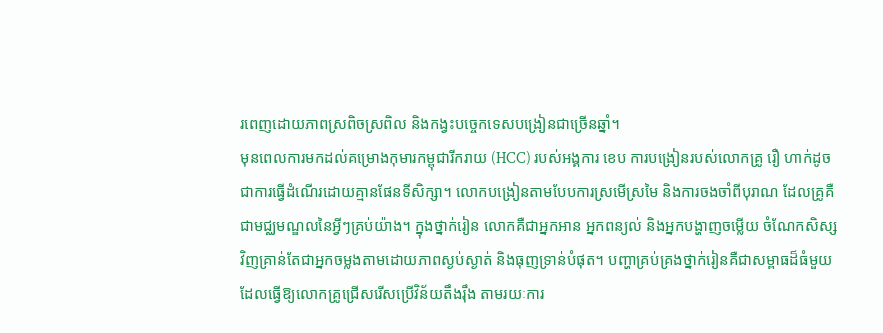រពេញដោយភាពស្រពិចស្រពិល និងកង្វះបច្ចេកទេសបង្រៀនជាច្រើនឆ្នាំ។
មុនពេលការមកដល់គម្រោងកុមារកម្ពុជារីករាយ (HCC) របស់អង្គការ ខេប ការបង្រៀនរបស់លោកគ្រូ រឿ ហាក់ដូចជាការធ្វើដំណើរដោយគ្មានផែនទីសិក្សា។ លោកបង្រៀនតាមបែបការស្រមើស្រមៃ និងការចងចាំពីបុរាណ ដែលគ្រូគឺជាមជ្ឈមណ្ឌលនៃអ្វីៗគ្រប់យ៉ាង។ ក្នុងថ្នាក់រៀន លោកគឺជាអ្នកអាន អ្នកពន្យល់ និងអ្នកបង្ហាញចម្លើយ ចំណែកសិស្សវិញគ្រាន់តែជាអ្នកចម្លងតាមដោយភាពស្ងប់ស្ងាត់ និងធុញទ្រាន់បំផុត។ បញ្ហាគ្រប់គ្រងថ្នាក់រៀនគឺជាសម្ពាធដ៏ធំមួយ ដែលធ្វើឱ្យលោកគ្រូជ្រើសរើសប្រើវិន័យតឹងរ៉ឹង តាមរយៈការ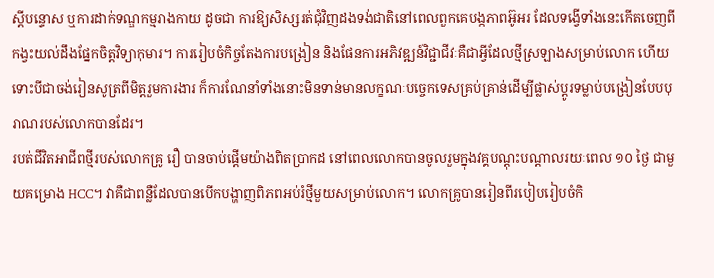ស្តីបន្ទោស ឬការដាក់ទណ្ឌកម្មរាងកាយ ដូចជា ការឱ្យសិស្សរត់ជុំវិញដងទង់ជាតិនៅពេលពួកគេបង្កភាពអ៊ូអរ ដែលទង្វើទាំងនេះកើតចេញពីកង្វះយល់ដឹងផ្នែកចិត្តវិទ្យាកុមារ។ ការរៀបចំកិច្ចតែងការបង្រៀន និងផែនការអភិវឌ្ឍន៍វិជ្ជាជីវៈគឺជាអ្វីដែលថ្មីស្រឡាងសម្រាប់លោក ហើយទោះបីជាចង់រៀនសូត្រពីមិត្តរួមការងារ ក៏ការណែនាំទាំងនោះមិនទាន់មានលក្ខណៈបច្ចេកទេសគ្រប់គ្រាន់ដើម្បីផ្លាស់ប្តូរទម្លាប់បង្រៀនបែបបុរាណរបស់លោកបានដែរ។
របត់ជីវិតអាជីពថ្មីរបស់លោកគ្រូ រឿ បានចាប់ផ្តើមយ៉ាងពិតប្រាកដ នៅពេលលោកបានចូលរួមក្នុងវគ្គបណ្តុះបណ្តាលរយៈពេល ១០ ថ្ងៃ ជាមួយគម្រោង HCC។ វាគឺជាពន្លឺដែលបានបើកបង្ហាញពិភពអប់រំថ្មីមួយសម្រាប់លោក។ លោកគ្រូបានរៀនពីរបៀបរៀបចំកិ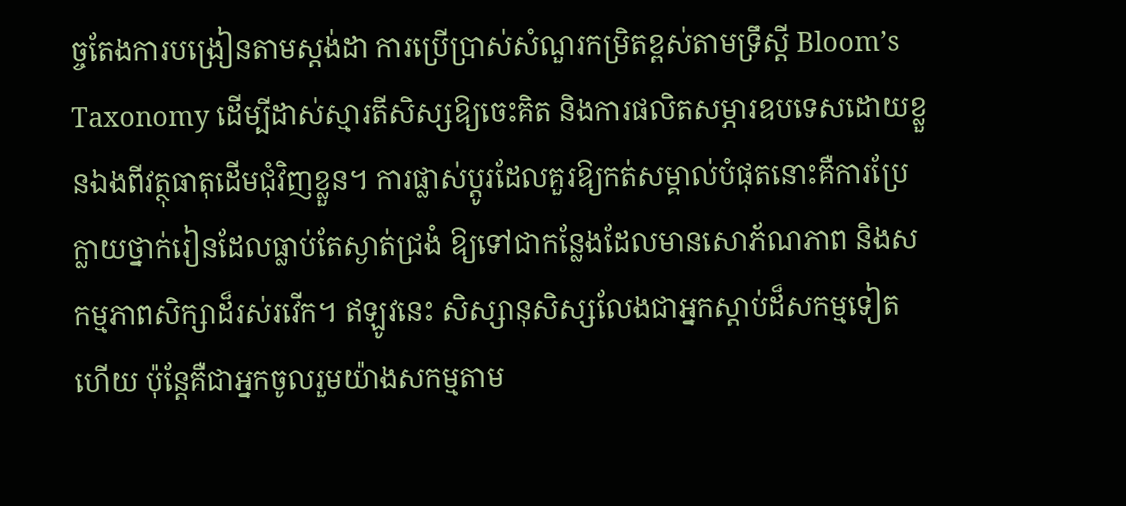ច្ចតែងការបង្រៀនតាមស្តង់ដា ការប្រើប្រាស់សំណួរកម្រិតខ្ពស់តាមទ្រឹស្តី Bloom’s Taxonomy ដើម្បីដាស់ស្មារតីសិស្សឱ្យចេះគិត និងការផលិតសម្ភារឧបទេសដោយខ្លួនឯងពីវត្ថុធាតុដើមជុំវិញខ្លួន។ ការផ្លាស់ប្តូរដែលគួរឱ្យកត់សម្គាល់បំផុតនោះគឺការប្រែក្លាយថ្នាក់រៀនដែលធ្លាប់តែស្ងាត់ជ្រងំ ឱ្យទៅជាកន្លែងដែលមានសោភ័ណភាព និងសកម្មភាពសិក្សាដ៏រស់រវើក។ ឥឡូវនេះ សិស្សានុសិស្សលែងជាអ្នកស្តាប់ដ៏សកម្មទៀតហើយ ប៉ុន្តែគឺជាអ្នកចូលរួមយ៉ាងសកម្មតាម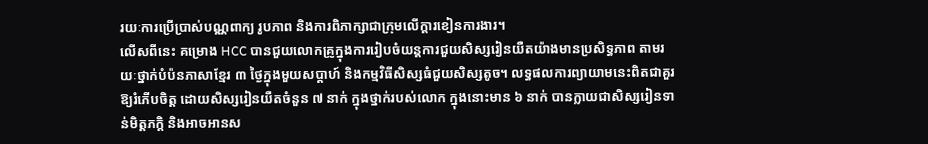រយៈការប្រើប្រាស់បណ្ណពាក្យ រូបភាព និងការពិភាក្សាជាក្រុមលើក្តារខៀនការងារ។
លើសពីនេះ គម្រោង HCC បានជួយលោកគ្រូក្នុងការរៀបចំយន្តការជួយសិស្សរៀនយឺតយ៉ាងមានប្រសិទ្ធភាព តាមរយៈថ្នាក់បំប៉នភាសាខ្មែរ ៣ ថ្ងៃក្នុងមួយសប្តាហ៍ និងកម្មវិធីសិស្សធំជួយសិស្សតូច។ លទ្ធផលការព្យាយាមនេះពិតជាគួរឱ្យរំភើបចិត្ត ដោយសិស្សរៀនយឺតចំនួន ៧ នាក់ ក្នុងថ្នាក់របស់លោក ក្នុងនោះមាន ៦ នាក់ បានក្លាយជាសិស្សរៀនទាន់មិត្តភក្តិ និងអាចអានស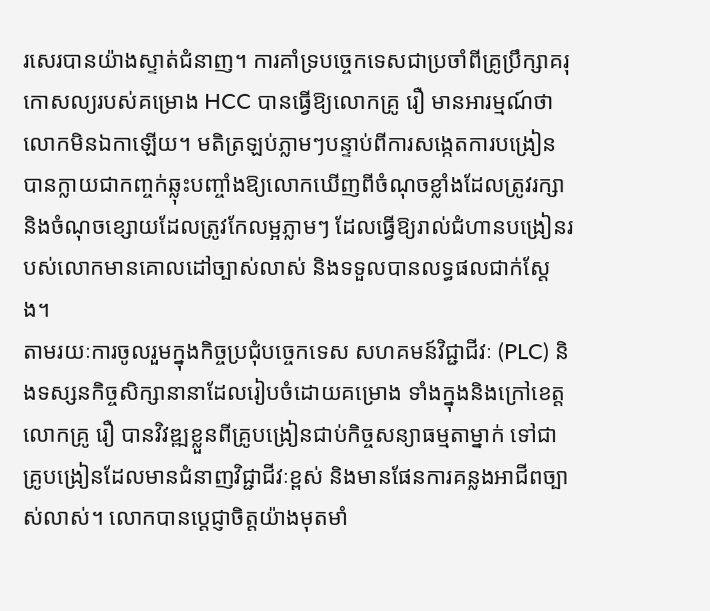រសេរបានយ៉ាងស្ទាត់ជំនាញ។ ការគាំទ្របច្ចេកទេសជាប្រចាំពីគ្រូប្រឹក្សាគរុកោសល្យរបស់គម្រោង HCC បានធ្វើឱ្យលោកគ្រូ រឿ មានអារម្មណ៍ថាលោកមិនឯកាឡើយ។ មតិត្រឡប់ភ្លាមៗបន្ទាប់ពីការសង្កេតការបង្រៀន បានក្លាយជាកញ្ចក់ឆ្លុះបញ្ចាំងឱ្យលោកឃើញពីចំណុចខ្លាំងដែលត្រូវរក្សា និងចំណុចខ្សោយដែលត្រូវកែលម្អភ្លាមៗ ដែលធ្វើឱ្យរាល់ជំហានបង្រៀនរបស់លោកមានគោលដៅច្បាស់លាស់ និងទទួលបានលទ្ធផលជាក់ស្តែង។
តាមរយៈការចូលរួមក្នុងកិច្ចប្រជុំបច្ចេកទេស សហគមន៍វិជ្ជាជីវៈ (PLC) និងទស្សនកិច្ចសិក្សានានាដែលរៀបចំដោយគម្រោង ទាំងក្នុងនិងក្រៅខេត្ត លោកគ្រូ រឿ បានវិវឌ្ឍខ្លួនពីគ្រូបង្រៀនជាប់កិច្ចសន្យាធម្មតាម្នាក់ ទៅជាគ្រូបង្រៀនដែលមានជំនាញវិជ្ជាជីវៈខ្ពស់ និងមានផែនការគន្លងអាជីពច្បាស់លាស់។ លោកបានប្តេជ្ញាចិត្តយ៉ាងមុតមាំ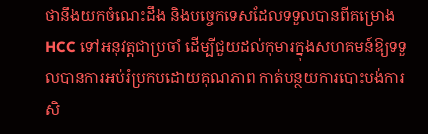ថានឹងយកចំណេះដឹង និងបច្ចេកទេសដែលទទួលបានពីគម្រោង HCC ទៅអនុវត្តជាប្រចាំ ដើម្បីជួយដល់កុមារក្នុងសហគមន៍ឱ្យទទួលបានការអប់រំប្រកបដោយគុណភាព កាត់បន្ថយការបោះបង់ការសិ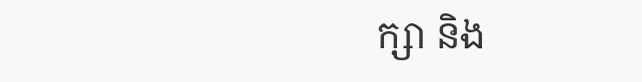ក្សា និង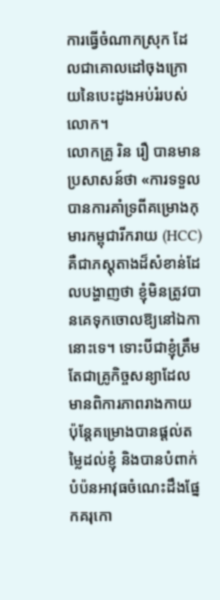ការធ្វើចំណាកស្រុក ដែលជាគោលដៅចុងក្រោយនៃបេះដូងអប់រំរបស់លោក។
លោកគ្រូ រិន រឿ បានមានប្រសាសន៍ថា «ការទទួលបានការគាំទ្រពីគម្រោងកុមារកម្ពុជារីករាយ (HCC) គឺជាភស្តុតាងដ៏សំខាន់ដែលបង្ហាញថា ខ្ញុំមិនត្រូវបានគេទុកចោលឱ្យនៅឯកានោះទេ។ ទោះបីជាខ្ញុំត្រឹមតែជាគ្រូកិច្ចសន្យាដែលមានពិការភាពរាងកាយ ប៉ុន្តែគម្រោងបានផ្តល់តម្លៃដល់ខ្ញុំ និងបានបំពាក់បំប៉នអាវុធចំណេះដឹងផ្នែកគរុកោ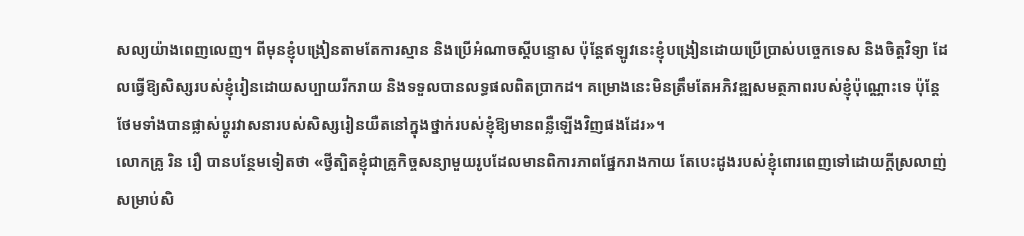សល្យយ៉ាងពេញលេញ។ ពីមុនខ្ញុំបង្រៀនតាមតែការស្មាន និងប្រើអំណាចស្តីបន្ទោស ប៉ុន្តែឥឡូវនេះខ្ញុំបង្រៀនដោយប្រើប្រាស់បច្ចេកទេស និងចិត្តវិទ្យា ដែលធ្វើឱ្យសិស្សរបស់ខ្ញុំរៀនដោយសប្បាយរីករាយ និងទទួលបានលទ្ធផលពិតប្រាកដ។ គម្រោងនេះមិនត្រឹមតែអភិវឌ្ឍសមត្ថភាពរបស់ខ្ញុំប៉ុណ្ណោះទេ ប៉ុន្តែថែមទាំងបានផ្លាស់ប្តូរវាសនារបស់សិស្សរៀនយឺតនៅក្នុងថ្នាក់របស់ខ្ញុំឱ្យមានពន្លឺឡើងវិញផងដែរ»។
លោកគ្រូ រិន រឿ បានបន្ថែមទៀតថា «ថ្វីត្បិតខ្ញុំជាគ្រូកិច្ចសន្យាមួយរូបដែលមានពិការភាពផ្នែករាងកាយ តែបេះដូងរបស់ខ្ញុំពោរពេញទៅដោយក្តីស្រលាញ់សម្រាប់សិ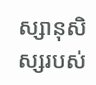ស្សានុសិស្សរបស់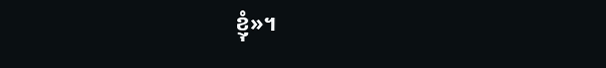ខ្ញុំ»។